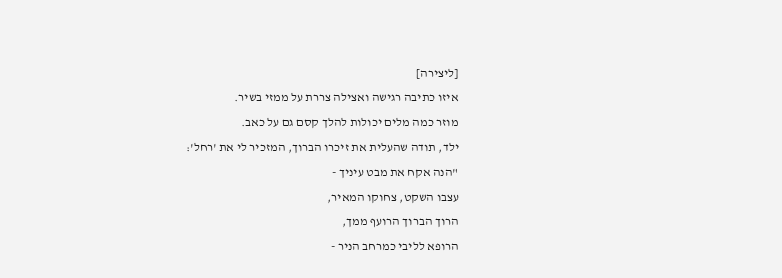[ליצירה]
איזו כתיבה רגישה ואצילה צררת על ממזי בשיר.
מוזר כמה מלים יכולות להלך קסם גם על כאב.
ילד, תודה שהעלית את זיכרו הברוך, המזכיר לי את 'רחל':
"הנה אקח את מבט עיניך -
עצבו השקט, צחוקו המאיר,
הרוך הברוך הרועף ממך,
הרופא לליבי כמרחב הניר -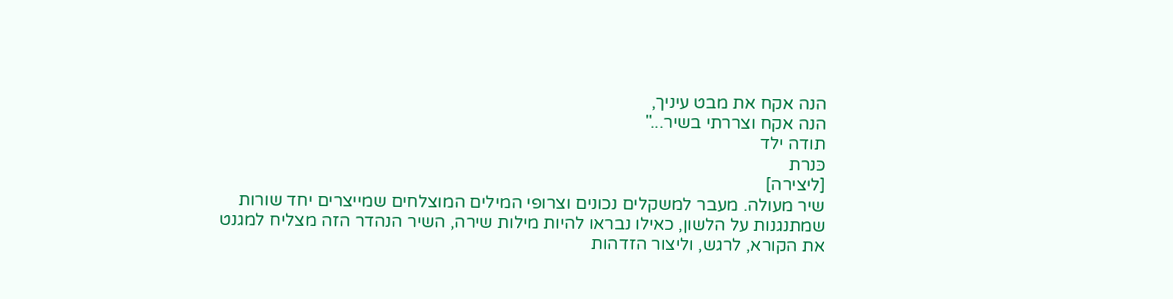הנה אקח את מבט עיניך,
הנה אקח וצררתי בשיר..."
תודה ילד
כּנרת
[ליצירה]
שיר מעולה. מעבר למשקלים נכונים וצרופי המילים המוצלחים שמייצרים יחד שורות שמתנגנות על הלשון, כאילו נבראו להיות מילות שירה, השיר הנהדר הזה מצליח למגנט את הקורא, לרגש, וליצור הזדהות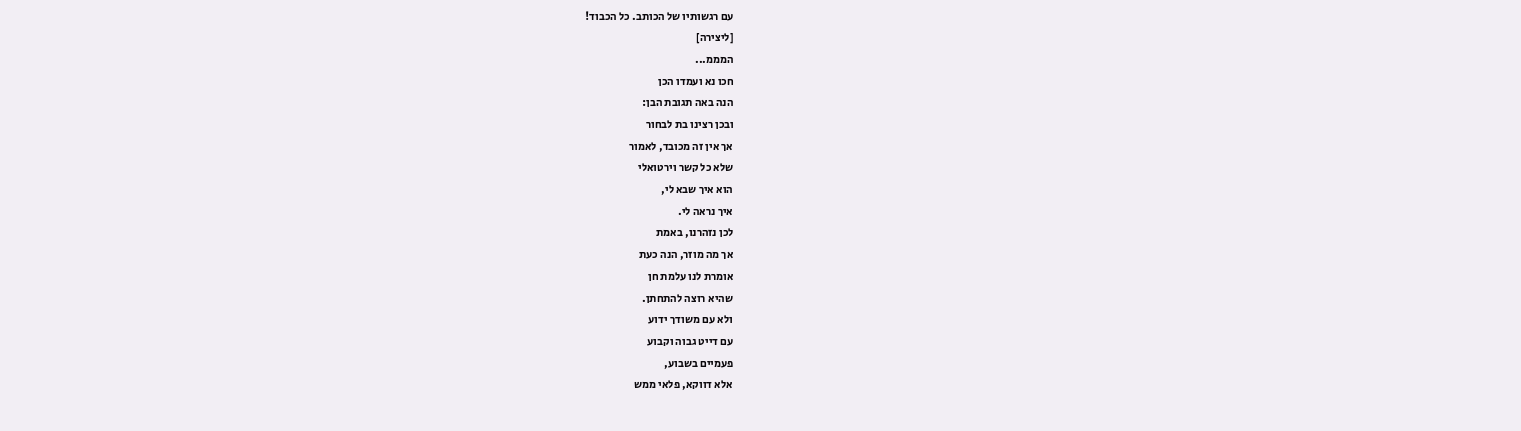עם רגשותיו של הכותב. כל הכבוד!
[ליצירה]
המממ...
חכו נא ועמדו הכן
הנה באה תגובת הבן:
ובכן רצינו בת לבחור
אך אין זה מכובד, לאמור
שלא כל קשר וירטואלי
הוא איך שבא לי,
איך נראה לי.
לכן נזהרנו, באמת
אך מה מוזר, הנה כעת
אומרת לנו עלמת חן
שהיא רוצה להתחתן.
ולא עם משודך ידוע
עם דייט גבוה וקבוע
פעמיים בשבוע,
אלא דווקא, פלאי ממש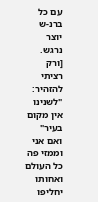עם כל ברנ-ש
יוצר נרגש.
[ורק רציתי להזהיר:
"לשנינו אין מקום בעיר"
ואם אני וממזי פה
כל העולם ואחותו
יחליפו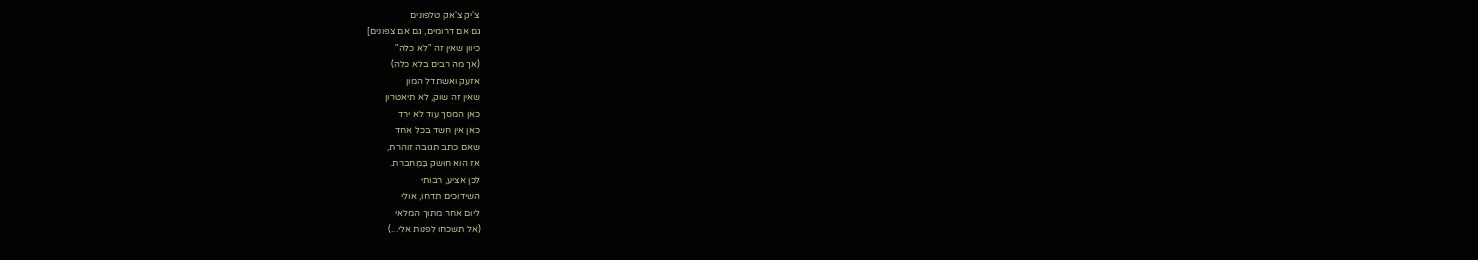צ'יק צ'אק טלפונים
גם אם דרומים, גם אם צפונים]
כיוון שאין זה "לא כלה"
(אך מה רבים בלא כלה)
אזעק ואשתדל המון
שאין זה שוק, לא תיאטרון
כאן המסך עוד לא ירד
כאן אין חשד בכל אחד
שאם כתב תגובה זוהרת,
אז הוא חושק בַּמֶחברת.
לכן אציע, רבותי
השידוכים תדחו, אולי
ליום אחר מתוך המלאי
(אל תשכחו לפנות אלי...)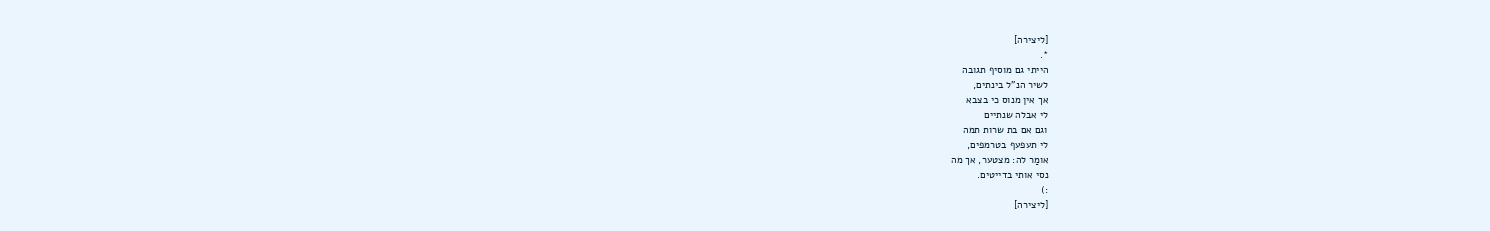[ליצירה]
*.
הייתי גם מוסיף תגובה
לשיר הנ"ל בינתים,
אך אין מנוס כי בצבא
לי אבלה שנתיים
וגם אם בת שרות תמה
לי תעפעף בטרמפים,
אומַר לה: מצטער, אך מה
נסי אותי בדייטים.
:)
[ליצירה]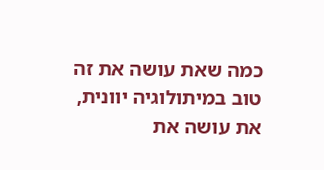כמה שאת עושה את זה טוב במיתולוגיה יוונית,
את עושה את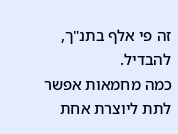זה פי אלף בתנ"ך, להבדיל.
כמה מחמאות אפשר לתת ליוצרת אחת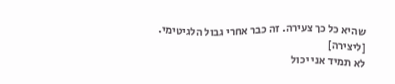שהיא כל כך צעירה. זה כבר אחרי גבול הלגיטימי.
[ליצירה]
לא תמיד אני יכול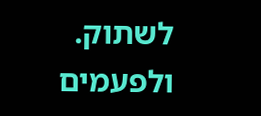לשתוק.
ולפעמים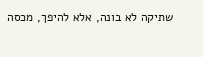שתיקה לא בונה, אלא להיפך, מכסה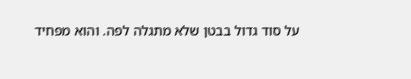על סוד גדול בבטן שלא מתגלה לפה. והוא מפחיד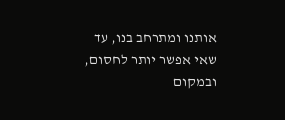אותנו ומתרחב בנו, עד שאי אפשר יותר לחסום, ובמקום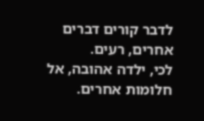לדבר קורים דברים אחרים, רעים.
לכי, ילדה אהובה, אל חלומות אחרים.